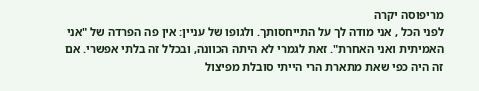מריפוסה יקרה
לפני הכל , אני מודה לך על התייחסותך. ולגופו של עניין: אין פה הפרדה של "אני האמיתית ואני האחרת". זאת לגמרי לא היתה הכוונה, ובכלל זה בלתי אפשרי. אם זה היה כפי שאת מתארת הרי הייתי סובלת מפיצול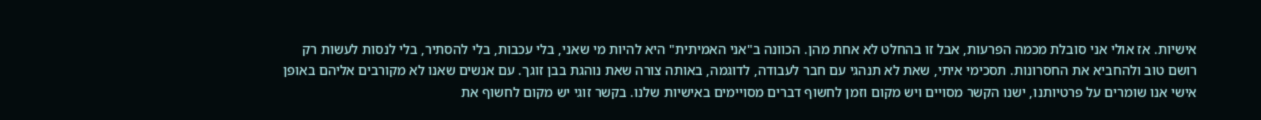אישיות. אז אולי אני סובלת מכמה הפרעות, אבל זו בהחלט לא אחת מהן. הכוונה ב"אני האמיתית" היא להיות מי שאני, בלי עכבות, בלי להסתיר, בלי לנסות לעשות רק רושם טוב ולהחביא את החסרונות. תסכימי איתי, שאת לא תנהגי עם חבר לעבודה, לדוגמה, באותה צורה שאת נוהגת בבן זוגך. עם אנשים שאנו לא מקורבים אליהם באופן אישי אנו שומרים על פרטיותנו, ישנו הקשר מסויים ויש מקום וזמן לחשוף דברים מסויימים באישיות שלנו. בקשר זוגי יש מקום לחשוף את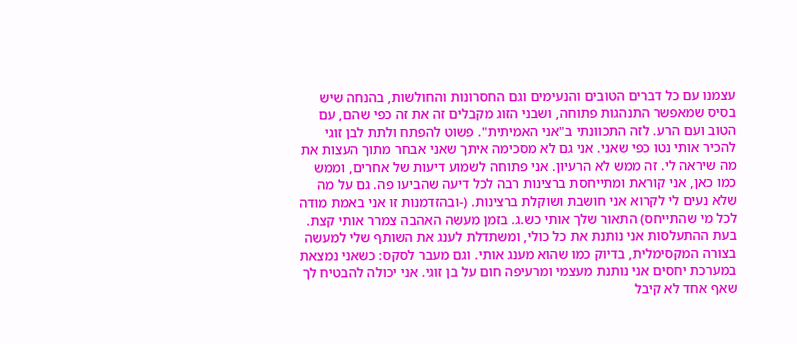עצמנו עם כל דברים הטובים והנעימים וגם החסרונות והחולשות, בהנחה שיש בסיס שמאפשר התנהגות פתוחה, ושבני הזוג מקבלים זה את זה כפי שהם, עם הטוב ועם הרע. לזה התכוונתי ב"אני האמיתית". פשוט להפתח ולתת לבן זוגי להכיר אותי נטו כפי שאני. אני גם לא מסכימה איתך שאני אבחר מתוך העצות את מה שיראה לי. זה ממש לא הרעיון. אני פתוחה לשמוע דיעות של אחרים, וממש כמו כאן, אני קוראת ומתייחסת ברצינות רבה לכל דיעה שהביעו פה. גם על מה שלא נעים לי לקרוא אני חושבת ושוקלת ברצינות. (-ובהזדמנות זו אני באמת מודה לכל מי שהתייחס) התאור שלך אותי כש.ג. בזמן מעשה האהבה צמרר אותי קצת. בעת ההתעלסות אני נותנת את כל כולי, ומשתדלת לענג את השותף שלי למעשה בצורה המקסימלית, בדיוק כמו שהוא מענג אותי. וגם מעבר לסקס: כשאני נמצאת במערכת יחסים אני נותנת מעצמי ומרעיפה חום על בן זוגי. אני יכולה להבטיח לך שאף אחד לא קיבל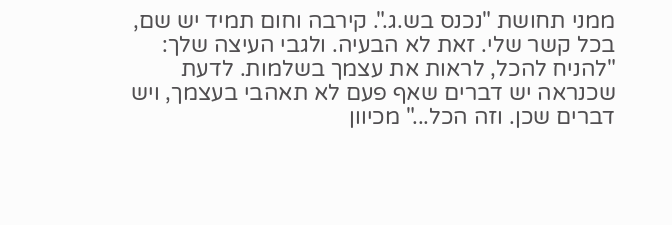ממני תחושת "נכנס בש.ג.". קירבה וחום תמיד יש שם, בכל קשר שלי. זאת לא הבעיה. ולגבי העיצה שלך: "להניח להכל, לראות את עצמך בשלמות. לדעת שכנראה יש דברים שאף פעם לא תאהבי בעצמך, ויש דברים שכן. וזה הכל..." מכיוון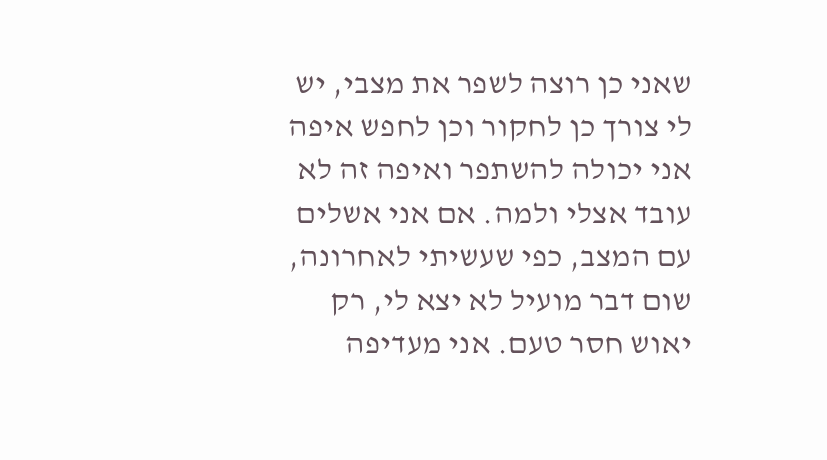שאני כן רוצה לשפר את מצבי, יש לי צורך כן לחקור וכן לחפש איפה אני יכולה להשתפר ואיפה זה לא עובד אצלי ולמה. אם אני אשלים עם המצב, כפי שעשיתי לאחרונה, שום דבר מועיל לא יצא לי, רק יאוש חסר טעם. אני מעדיפה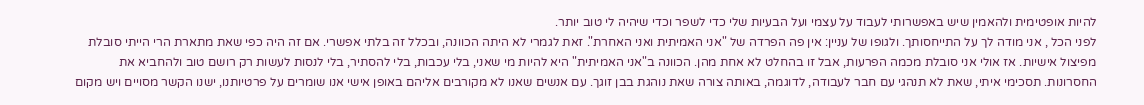להיות אופטימית ולהאמין שיש באפשרותי לעבוד על עצמי ועל הבעיות שלי כדי לשפר וכדי שיהיה לי טוב יותר.
לפני הכל , אני מודה לך על התייחסותך. ולגופו של עניין: אין פה הפרדה של "אני האמיתית ואני האחרת". זאת לגמרי לא היתה הכוונה, ובכלל זה בלתי אפשרי. אם זה היה כפי שאת מתארת הרי הייתי סובלת מפיצול אישיות. אז אולי אני סובלת מכמה הפרעות, אבל זו בהחלט לא אחת מהן. הכוונה ב"אני האמיתית" היא להיות מי שאני, בלי עכבות, בלי להסתיר, בלי לנסות לעשות רק רושם טוב ולהחביא את החסרונות. תסכימי איתי, שאת לא תנהגי עם חבר לעבודה, לדוגמה, באותה צורה שאת נוהגת בבן זוגך. עם אנשים שאנו לא מקורבים אליהם באופן אישי אנו שומרים על פרטיותנו, ישנו הקשר מסויים ויש מקום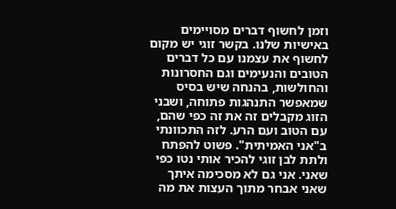וזמן לחשוף דברים מסויימים באישיות שלנו. בקשר זוגי יש מקום לחשוף את עצמנו עם כל דברים הטובים והנעימים וגם החסרונות והחולשות, בהנחה שיש בסיס שמאפשר התנהגות פתוחה, ושבני הזוג מקבלים זה את זה כפי שהם, עם הטוב ועם הרע. לזה התכוונתי ב"אני האמיתית". פשוט להפתח ולתת לבן זוגי להכיר אותי נטו כפי שאני. אני גם לא מסכימה איתך שאני אבחר מתוך העצות את מה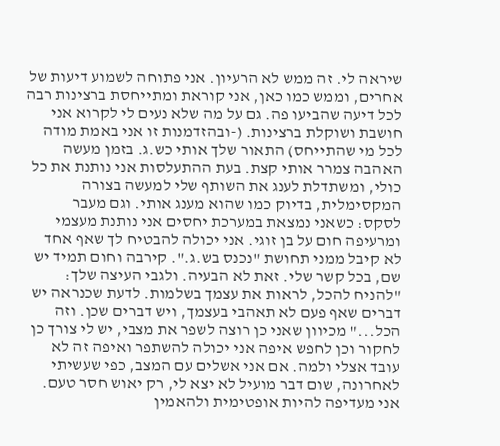שיראה לי. זה ממש לא הרעיון. אני פתוחה לשמוע דיעות של אחרים, וממש כמו כאן, אני קוראת ומתייחסת ברצינות רבה לכל דיעה שהביעו פה. גם על מה שלא נעים לי לקרוא אני חושבת ושוקלת ברצינות. (-ובהזדמנות זו אני באמת מודה לכל מי שהתייחס) התאור שלך אותי כש.ג. בזמן מעשה האהבה צמרר אותי קצת. בעת ההתעלסות אני נותנת את כל כולי, ומשתדלת לענג את השותף שלי למעשה בצורה המקסימלית, בדיוק כמו שהוא מענג אותי. וגם מעבר לסקס: כשאני נמצאת במערכת יחסים אני נותנת מעצמי ומרעיפה חום על בן זוגי. אני יכולה להבטיח לך שאף אחד לא קיבל ממני תחושת "נכנס בש.ג.". קירבה וחום תמיד יש שם, בכל קשר שלי. זאת לא הבעיה. ולגבי העיצה שלך: "להניח להכל, לראות את עצמך בשלמות. לדעת שכנראה יש דברים שאף פעם לא תאהבי בעצמך, ויש דברים שכן. וזה הכל..." מכיוון שאני כן רוצה לשפר את מצבי, יש לי צורך כן לחקור וכן לחפש איפה אני יכולה להשתפר ואיפה זה לא עובד אצלי ולמה. אם אני אשלים עם המצב, כפי שעשיתי לאחרונה, שום דבר מועיל לא יצא לי, רק יאוש חסר טעם. אני מעדיפה להיות אופטימית ולהאמין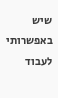שיש באפשרותי לעבוד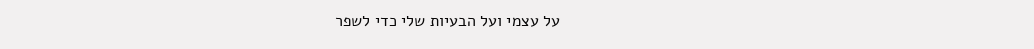על עצמי ועל הבעיות שלי כדי לשפר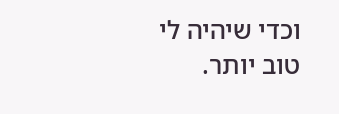וכדי שיהיה לי טוב יותר.